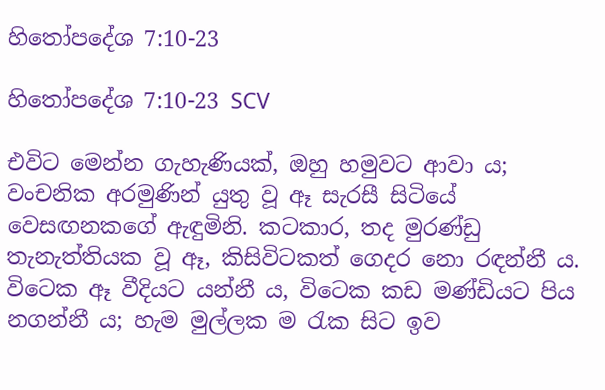හිතෝපදේශ 7:10-23

හිතෝපදේශ 7:10-23 SCV

එවිට මෙන්න ගැහැණියක්, ඔහු හමුවට ආවා ය; වංචනික අරමුණින් යුතු වූ ඈ සැරසී සිටියේ වෙසඟනකගේ ඇඳුමිනි. කටකාර, තද මුරණ්ඩු තැනැත්තියක වූ ඈ, කිසිවිටකත් ගෙදර නො රඳන්නී ය. විටෙක ඈ වීදියට යන්නී ය, විටෙක කඩ මණ්ඩියට පිය නගන්නී ය; හැම මුල්ලක ම රැක සිට ඉව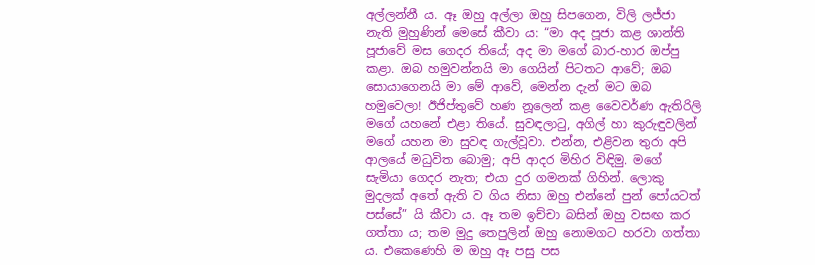අල්ලන්නී ය. ඈ ඔහු අල්ලා ඔහු සිපගෙන, විලි ලජ්ජා නැති මුහුණින් මෙසේ කීවා ය: “මා අද පූජා කළ ශාන්ති පූජාවේ මස ගෙදර තියේ; අද මා මගේ බාර-හාර ඔප්පු කළා. ඔබ හමුවන්නයි මා ගෙයින් පිටතට ආවේ; ඔබ සොයාගෙනයි මා මේ ආවේ, මෙන්න දැන් මට ඔබ හමුවෙලා! ඊජිප්තුවේ හණ නූලෙන් කළ වෛවර්ණ ඇතිරිලි මගේ යහනේ එළා තියේ. සුවඳලාටු, අගිල් හා කුරුඳුවලින් මගේ යහන මා සුවඳ ගැල්වූවා. එන්න, එළිවන තුරා අපි ආලයේ මධුවිත බොමු; අපි ආදර මිහිර විඳිමු. මගේ සැමියා ගෙදර නැත; එයා දුර ගමනක් ගිහින්. ලොකු මුදලක් අතේ ඇති ව ගිය නිසා ඔහු එන්නේ පුන් පෝයටත් පස්සේ” යි කීවා ය. ඈ තම ඉච්චා බසින් ඔහු වසඟ කර ගත්තා ය; තම මුදු තෙපුලින් ඔහු නොමගට හරවා ගත්තා ය. එකෙණෙහි ම ඔහු ඈ පසු පස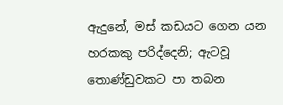ඇදුනේ, මස් කඩයට ගෙන යන හරකකු පරිද්දෙනි; ඇටවූ තොණ්ඩුවකට පා තබන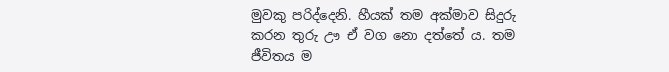මුවකු පරිද්දෙනි. හීයක් තම අක්මාව සිදුරු කරන තුරු ඌ ඒ වග නො දත්තේ ය. තම ජීවිතය ම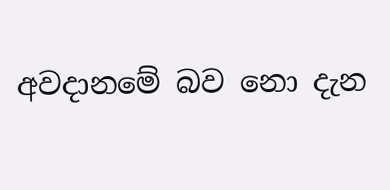අවදානමේ බව නො දැන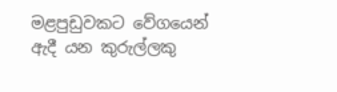මළපුඩුවකට වේගයෙන් ඇදී යන කුරුල්ලකු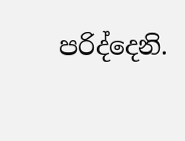පරිද්දෙනි.